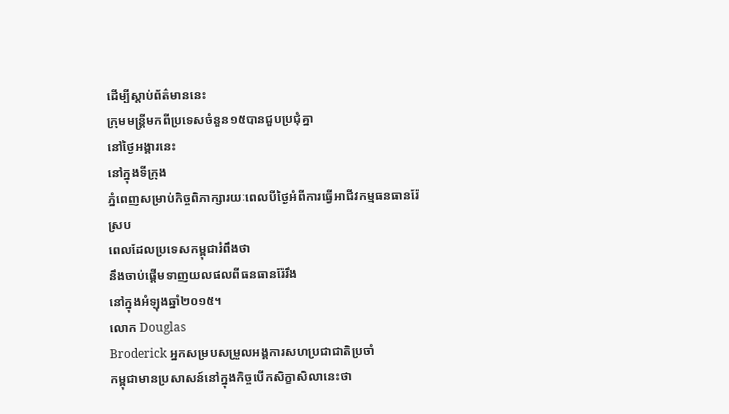ដើម្បីស្តាប់ព័ត៌មាននេះ
ក្រុមមន្ដ្រីមកពីប្រទេសចំនួន១៥បានជួបប្រជុំគ្នា
នៅថ្ងៃអង្គារនេះ
នៅក្នុងទីក្រុង
ភ្នំពេញសម្រាប់កិច្ចពិភាក្សារយៈពេលបីថ្ងៃអំពីការធ្វើអាជីវកម្មធនធានរ៉ែ
ស្រប
ពេលដែលប្រទេសកម្ពុជារំពឹងថា
នឹងចាប់ផ្ដើមទាញយលផលពីធនធានរ៉ែរឹង
នៅក្នុងអំឡុងឆ្នាំ២០១៥។
លោក Douglas
Broderick អ្នកសម្របសម្រួលអង្គការសហប្រជាជាតិប្រចាំ
កម្ពុជាមានប្រសាសន៍នៅក្នុងកិច្ចបើកសិក្ខាសិលានេះថា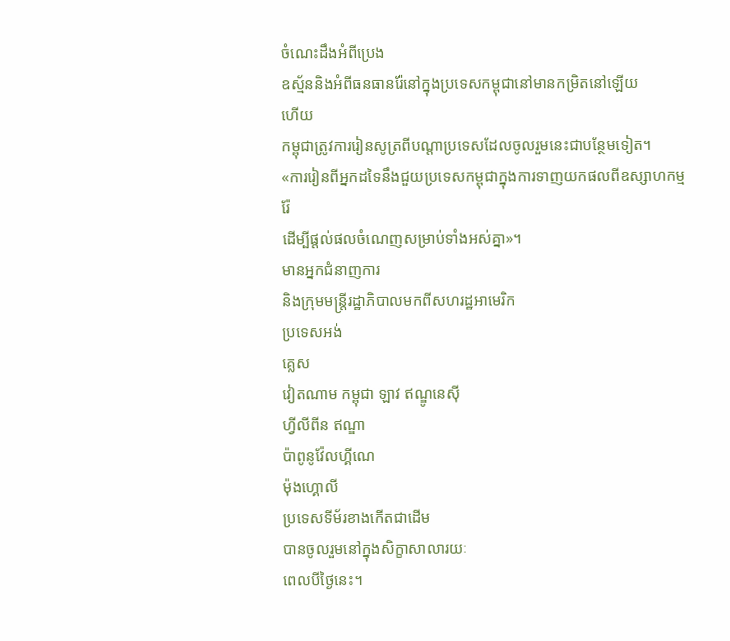ចំណេះដឹងអំពីប្រេង
ឧស្ម័ននិងអំពីធនធានរ៉ែនៅក្នុងប្រទេសកម្ពុជានៅមានកម្រិតនៅឡើយ
ហើយ
កម្ពុជាត្រូវការរៀនសូត្រពីបណ្ដាប្រទេសដែលចូលរួមនេះជាបន្ថែមទៀត។
«ការរៀនពីអ្នកដទៃនឹងជួយប្រទេសកម្ពុជាក្នុងការទាញយកផលពីឧស្សាហកម្ម
រ៉ែ
ដើម្បីផ្ដល់ផលចំណេញសម្រាប់ទាំងអស់គ្នា»។
មានអ្នកជំនាញការ
និងក្រុមមន្ដ្រីរដ្ឋាភិបាលមកពីសហរដ្ឋអាមេរិក
ប្រទេសអង់
គ្លេស
វៀតណាម កម្ពុជា ឡាវ ឥណ្ឌូនេស៊ី
ហ្វីលីពីន ឥណ្ឌា
ប៉ាពូនូវ៉ែលហ្គីណេ
ម៉ុងហ្គោលី
ប្រទេសទីម័រខាងកើតជាដើម
បានចូលរួមនៅក្នុងសិក្ខាសាលារយៈ
ពេលបីថ្ងៃនេះ។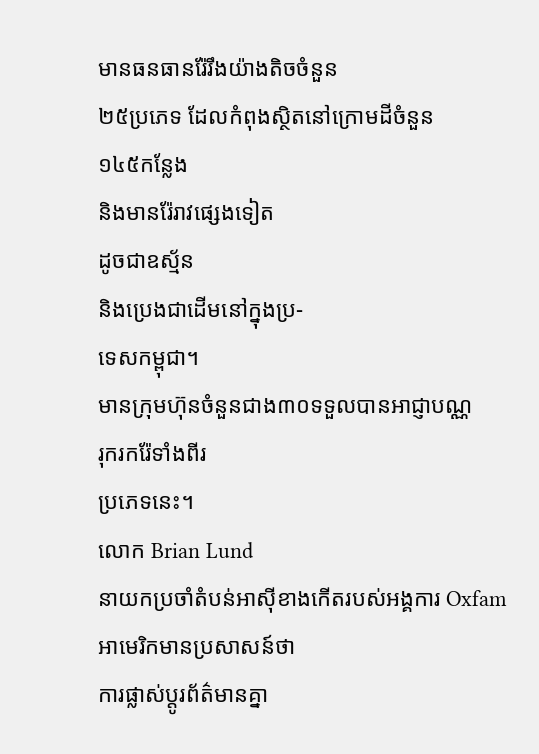មានធនធានរ៉ែរឹងយ៉ាងតិចចំនួន
២៥ប្រភេទ ដែលកំពុងស្ថិតនៅក្រោមដីចំនួន
១៤៥កន្លែង
និងមានរ៉ែរាវផ្សេងទៀត
ដូចជាឧស្ម័ន
និងប្រេងជាដើមនៅក្នុងប្រ-
ទេសកម្ពុជា។
មានក្រុមហ៊ុនចំនួនជាង៣០ទទួលបានអាជ្ញាបណ្ណ
រុករករ៉ែទាំងពីរ
ប្រភេទនេះ។
លោក Brian Lund
នាយកប្រចាំតំបន់អាស៊ីខាងកើតរបស់អង្គការ Oxfam
អាមេរិកមានប្រសាសន៍ថា
ការផ្លាស់ប្តូរព័ត៌មានគ្នា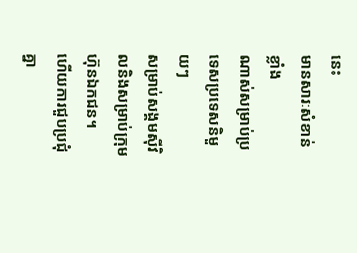នេះ
មានសារៈសំខាន់ខ្លាំង
ណាស់សម្រាប់ប្រទេសប្រទេសនិមួយៗ
សម្រាប់សង្គមស៊ីវិលនិងសម្រាប់ក្រុម
ហ៊ុនឯកជន។
ហើយការជួបប្រជុំគ្នា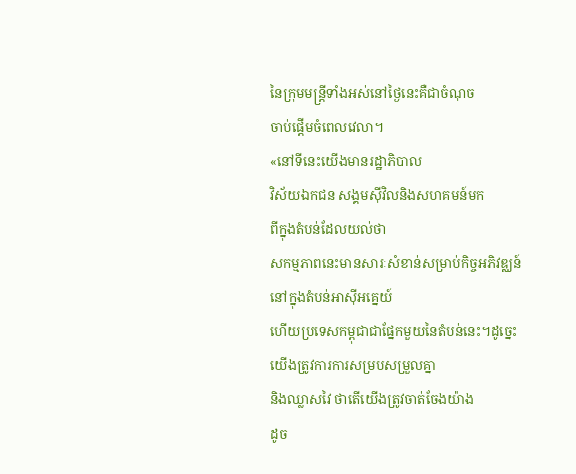នៃក្រុមមន្ដ្រីទាំងអស់នៅថ្ងៃនេះគឺជាចំណុច
ចាប់ផ្ដើមចំពេលវេលា។
«នៅទីនេះយើងមានរដ្ឋាភិបាល
វិស័យឯកជន សង្គមស៊ីវិលនិងសហគមន៍មក
ពីក្នុងតំបន់ដែលយល់ថា
សកម្មភាពនេះមានសារៈសំខាន់សម្រាប់កិច្ចអភិវឌ្ឈន៍
នៅក្នុងតំបន់អាស៊ីអគ្នេយ៍
ហើយប្រទេសកម្ពុជាជាផ្នែកមួយនៃតំបន់នេះ។ដូច្នេះ
យើងត្រូវការការសម្របសម្រួលគ្នា
និងឈ្លាសវៃ ថាតើយើងត្រូវចាត់ចែងយ៉ាង
ដូច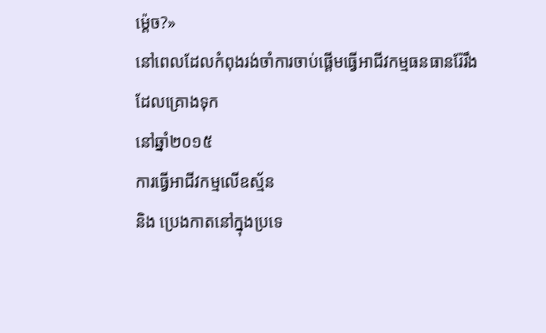ម៉េ្តច?»
នៅពេលដែលកំពុងរង់ចាំការចាប់ផ្ដើមធ្វើអាជីវកម្មធនធានរ៉ែរឹង
ដែលគ្រោងទុក
នៅឆ្នាំ២០១៥
ការធ្វើអាជីវកម្មលើឧស្ម័ន
និង ប្រេងកាតនៅក្នុងប្រទេ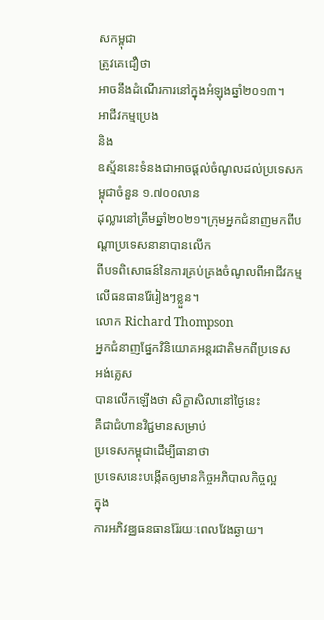សកម្ពុជា
ត្រូវគេជឿថា
អាចនឹងដំណើរការនៅក្នុងអំឡុងឆ្នាំ២០១៣។
អាជីវកម្មប្រេង
និង
ឧស្ម័ននេះទំនងជាអាចផ្ដល់ចំណូលដល់ប្រទេសកម្ពុជាចំនួន ១.៧០០លាន
ដុល្លារនៅត្រឹមឆ្នាំ២០២១។ក្រុមអ្នកជំនាញមកពីបណ្ដាប្រទេសនានាបានលើក
ពីបទពិសោធន៍នៃការគ្រប់គ្រងចំណូលពីអាជីវកម្មលើធនធានរ៉ែរៀងៗខ្លួន។
លោក Richard Thompson
អ្នកជំនាញផ្នែកវិនិយោគអន្ដរជាតិមកពីប្រទេស
អង់គ្លេស
បានលើកឡើងថា សិក្ខាសិលានៅថ្ងៃនេះ
គឺជាជំហានវិជ្ជមានសម្រាប់
ប្រទេសកម្ពុជាដើម្បីធានាថា
ប្រទេសនេះបង្កើតឲ្យមានកិច្ចអភិបាលកិច្ចល្អ
ក្នុង
ការអភិវឌ្ឈធនធានរ៉ែរយៈពេលវែងឆ្ងាយ។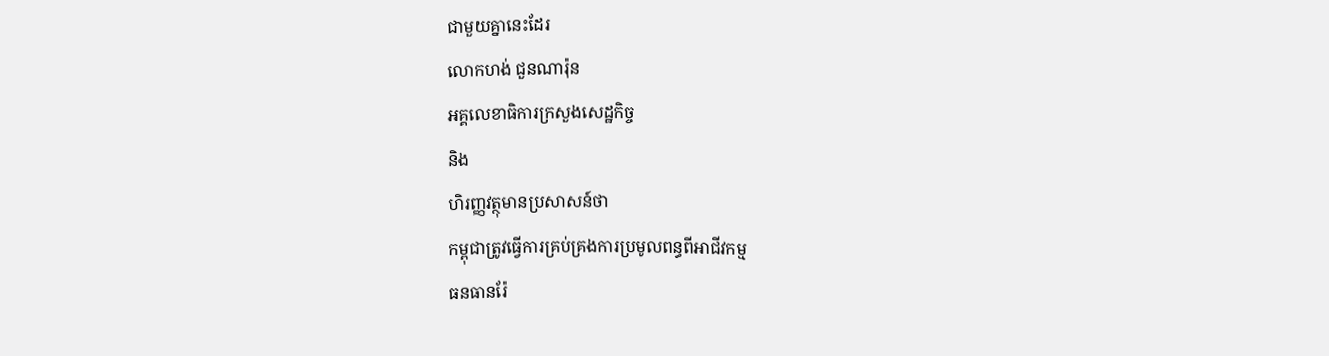ជាមួយគ្នានេះដែរ
លោកហង់ ជួនណារ៉ុន
អគ្គលេខាធិការក្រសួងសេដ្ឋកិច្ច
និង
ហិរញ្ញវត្ថុមានប្រសាសន៍ថា
កម្ពុជាត្រូវធ្វើការគ្រប់គ្រងការប្រមូលពន្ធពីអាជីវកម្ម
ធនធានរ៉ែ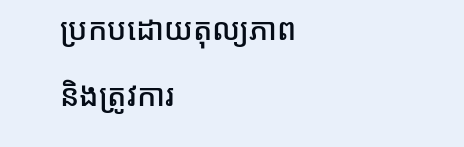ប្រកបដោយតុល្យភាព
និងត្រូវការ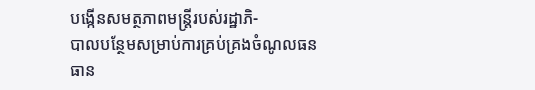បង្កើនសមត្ថភាពមន្រ្ដីរបស់រដ្ឋាភិ-
បាលបន្ថែមសម្រាប់ការគ្រប់គ្រងចំណូលធនធាន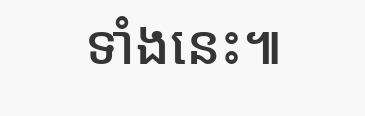ទាំងនេះ៕